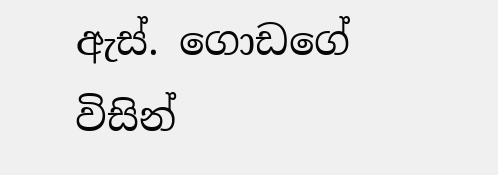ඇස්. ගොඩගේ විසින්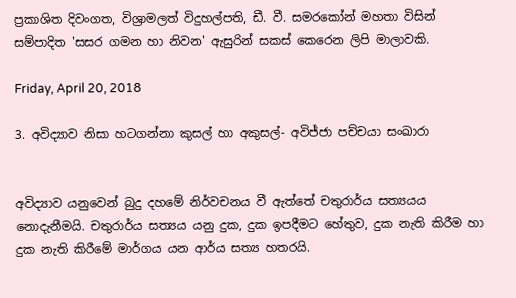ප්‍රකාශිත දිවංගත, විශ්‍රාමලත් විදුහල්පති, ඩී. වී. සමරකෝන් මහතා විසින් සම්පාදිත 'සසර ගමන හා නිවන' ඇසුරින් සකස් කෙරෙන ලිපි මාලාවකි.

Friday, April 20, 2018

3. අවිද්‍යාව නිසා හටගන්නා කුසල් හා අකුසල්- අවිජ්ජා පච්චයා සංඛාරා


අවිද්‍යාව යනුවෙන් බුදු දහමේ නිර්වචනය වී ඇත්තේ චතුරාර්ය සත්‍යයය නොදැනීමයි. චතුරාර්ය සත්‍යය යනු දුක, දුක ඉපදීමට හේතුව, දුක නැති කිරීම හා දුක නැති කිරීමේ මාර්ගය යන ආර්ය සත්‍ය හතරයි.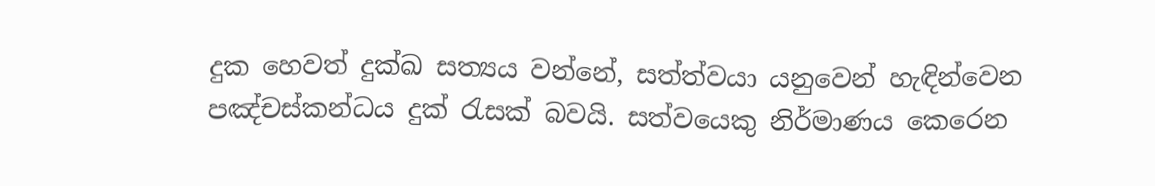දුක හෙවත් දුක්ඛ සත්‍යය වන්නේ, සත්ත්වයා යනුවෙන් හැඳින්වෙන පඤ්චස්කන්ධය දුක් රැසක් බවයි. සත්වයෙකු නිර්මාණය කෙරෙන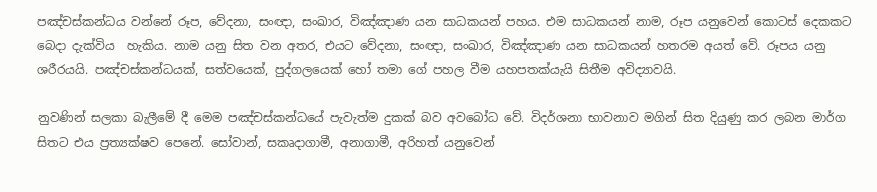පඤ්චස්කන්ධය වන්නේ රූප, වේදනා, සංඥා, සංඛාර, විඤ්ඤාණ යන සාධකයන් පහය. එම සාධකයන් නාම, රූප යනුවෙන් කොටස් දෙකකට බෙදා දැක්විය  හැකිය. නාම යනු සිත වන අතර, එයට වේදනා, සංඥා, සංඛාර, විඤ්ඤාණ යන සාධකයන් හතරම අයත් වේ. රූපය යනු ශරීරයයි. පඤ්චස්කන්ධයක්, සත්වයෙක්, පුද්ගලයෙක් හෝ තමා ගේ පහල වීම යහපතක්යැයි සිතීම අවිද්‍යාවයි.

නුවණින් සලකා බැලීමේ දී මෙම පඤ්චස්කන්ධයේ පැවැත්ම දුකක් බව අවබෝධ වේ. විදර්ශනා භාවනාව මගින් සිත දියුණු කර ලබන මාර්ග සිතට එය ප්‍රත්‍යක්ෂව පෙනේ. සෝවාන්, සකෘදාගාමී, අනාගාමී, අරිහත් යනුවෙන්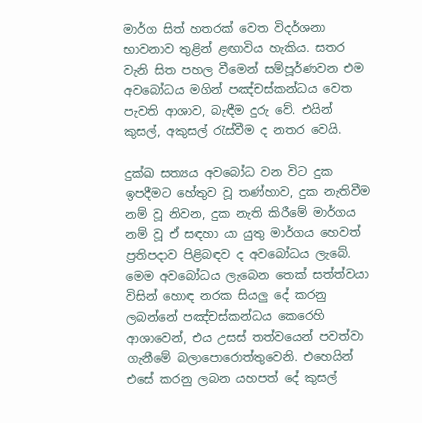මාර්ග සිත් හතරක් වෙත විදර්ශනා භාවනාව තුළින් ළඟාවිය හැකිය. සතර වැනි සිත පහල වීමෙන් සම්පූර්ණවන එම අවබෝධය මගින් පඤ්චස්කන්ධය වෙත පැවති ආශාව, බැඳීම දුරු වේ. එයින් කුසල්, අකුසල් රැස්වීම ද නතර වෙයි.

දුක්ඛ සත්‍යය අවබෝධ වන විට දුක ඉපදීමට හේතුව වූ තණ්හාව, දුක නැතිවීම නම් වූ නිවන, දුක නැති කිරීමේ මාර්ගය නම් වූ ඒ සඳහා යා යුතු මාර්ගය හෙවත් ප්‍රතිපදාව පිළිබඳව ද අවබෝධය ලැබේ.  මෙම අවබෝධය ලැබෙන තෙක් සත්ත්වයා විසින් හොඳ නරක සියලු දේ කරනු ලබන්නේ පඤ්චස්කන්ධය කෙරෙහි ආශාවෙන්, එය උසස් තත්වයෙන් පවත්වා ගැනීමේ බලාපොරොත්තුවෙනි. එහෙයින් එසේ කරනු ලබන යහපත් දේ කුසල්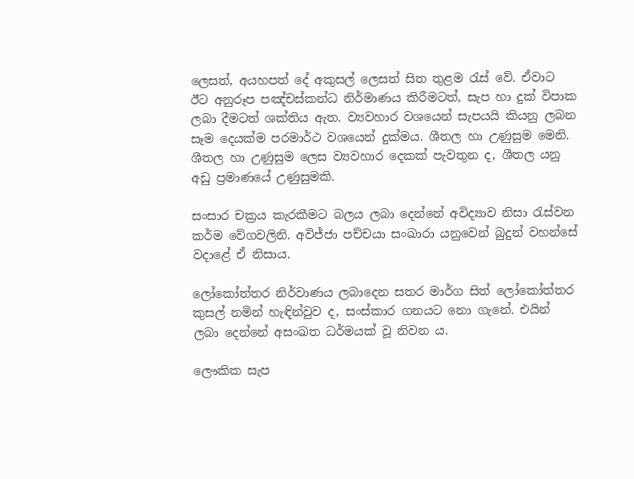ලෙසත්, අයහපත් දේ අකුසල් ලෙසත් සිත තුළම රැස් වේ. ඒවාට ඊට අනුරූප පඤ්චස්කන්ධ නිර්මාණය කිරීමටත්, සැප හා දුක් විපාක ලබා දීමටත් ශක්තිය ඇත. ව්‍යවහාර වශයෙන් සැපයයි කියනු ලබන සෑම දෙයක්ම පරමාර්ථ වශයෙන් දුක්මය. ශීතල හා උණුසුම මෙනි. ශීතල හා උණුසුම ලෙස ව්‍යවහාර දෙකක් පැවතුන ද, ශීතල යනු අඩු ප්‍රමාණයේ උණුසුමකි.

සංසාර චක්‍රය කැරකීමට බලය ලබා දෙන්නේ අවිද්‍යාව නිසා රැස්වන කර්ම වේගවලිනි. අවිජ්ජා පච්චයා සංඛාරා යනුවෙන් බුදුන් වහන්සේ වදාළේ ඒ නිසාය.

ලෝකෝත්තර නිර්වාණය ලබාදෙන සතර මාර්ග සිත් ලෝකෝත්තර කුසල් නමින් හැඳින්වුව ද, සංස්කාර ගනයට නො ගැනේ. එයින් ලබා දෙන්නේ අසංඛත ධර්මයක් වූ නිවන ය.

ලෞකික සැප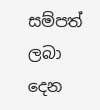සම්පත් ලබා දෙන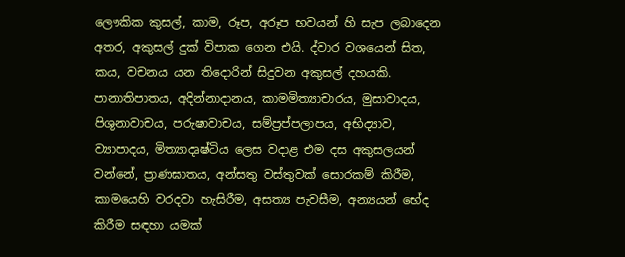ලෞකික කුසල්, කාම, රූප, අරූප භවයන් හි සැප ලබාදෙන අතර, අකුසල් දුක් විපාක ගෙන එයි. ද්වාර වශයෙන් සිත, කය, වචනය යන තිදොරින් සිදුවන අකුසල් දහයකි. පානාතිපාතය, අදින්නාදානය, කාමමිත්‍යාචාරය, මුසාවාදය, පිශුනාවාචය, පරුෂාවාචය, සම්ප්‍රප්පලාපය, අභිද්‍යාව, ව්‍යාපාදය, මිත්‍යාදෘෂ්ටිය ලෙස වදාළ එම දස අකුසලයන් වන්නේ, ප්‍රාණඝාතය, අන්සතු වස්තුවක් සොරකම් කිරීම, කාමයෙහි වරදවා හැසිරීම, අසත්‍ය පැවසීම, අන්‍යයන් භේද කිරීම සඳහා යමක්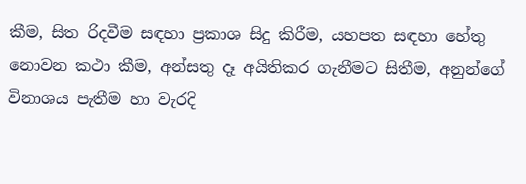කීම, සිත රිදවීම සඳහා ප්‍රකාශ සිදු කිරීම, යහපත සඳහා හේතු නොවන කථා කීම, අන්සතු දෑ අයිතිකර ගැනීමට සිතීම, අනුන්ගේ විනාශය පැතීම හා වැරදි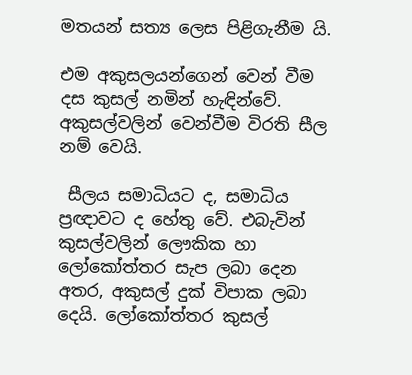මතයන් සත්‍ය ලෙස පිළිගැනීම යි.

එම අකුසලයන්ගෙන් වෙන් වීම දස කුසල් නමින් හැඳින්වේ. අකුසල්වලින් වෙන්වීම විරති සීල නම් වෙයි.

 සීලය සමාධියට ද, සමාධිය ප්‍රඥාවට ද හේතු වේ. එබැවින් කුසල්වලින් ලෞකික හා ලෝකෝත්තර සැප ලබා දෙන අතර, අකුසල් දුක් විපාක ලබා දෙයි. ලෝකෝත්තර කුසල්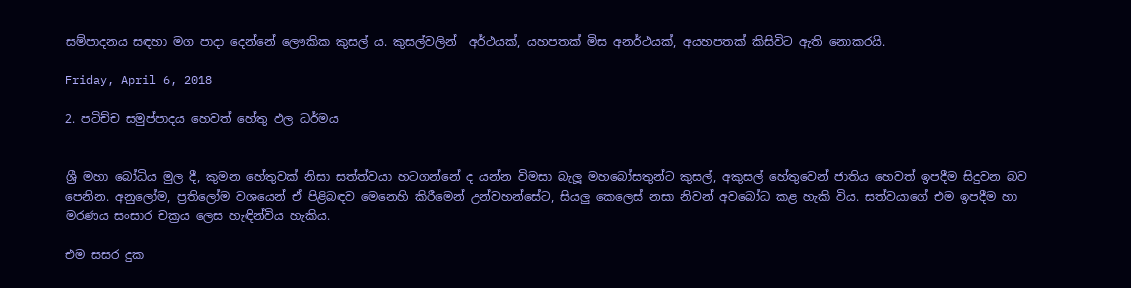සම්පාදනය සඳහා මග පාදා දෙන්නේ ලෞකික කුසල් ය. කුසල්වලින්  අර්ථයක්, යහපතක් මිස අනර්ථයක්, අයහපතක් කිසිවිට ඇති නොකරයි.

Friday, April 6, 2018

2. පටිච්ච සමුප්පාදය හෙවත් හේතු ඵල ධර්මය


ශ්‍රී මහා බෝධිය මුල දී, කුමන හේතුවක් නිසා සත්ත්වයා හටගන්නේ ද යන්න විමසා බැලූ මහබෝසතුන්ට කුසල්, අකුසල් හේතුවෙන් ජාතිය හෙවත් ඉපදීම සිදුවන බව පෙනින. අනුලෝම, ප්‍රතිලෝම වශයෙන් ඒ පිළිබඳව මෙනෙහි කිරීමෙන් උන්වහන්සේට, සියලු කෙලෙස් නසා නිවන් අවබෝධ කළ හැකි විය. සත්වයාගේ එම ඉපදීම හා මරණය සංසාර චක්‍රය ලෙස හැඳින්විය හැකිය.

එම සසර දුක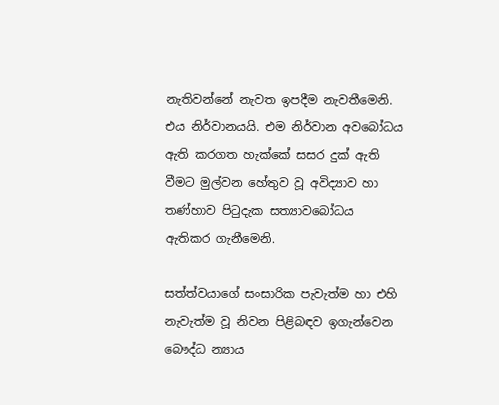නැතිවන්නේ නැවත ඉපදීම නැවතීමෙනි. එය නිර්වානයයි. එම නිර්වාන අවබෝධය ඇති කරගත හැක්කේ සසර දුක් ඇති වීමට මුල්වන හේතුව වූ අවිද්‍යාව හා තණ්හාව පිටුදැක සත්‍යාවබෝධය ඇතිකර ගැනීමෙනි.

සත්ත්වයාගේ සංසාරික පැවැත්ම හා එහි නැවැත්ම වූ නිවන පිළිබඳව ඉගැන්වෙන බෞද්ධ න්‍යාය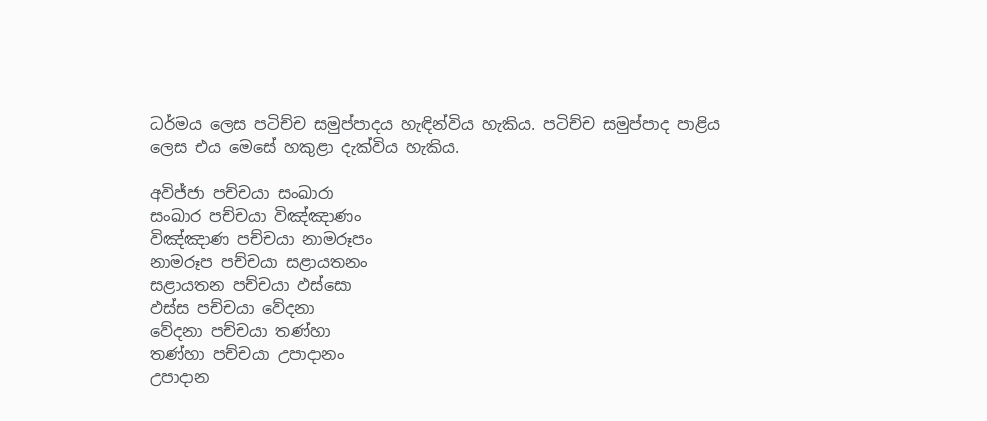ධර්මය ලෙස පටිච්ච සමුප්පාදය හැඳින්විය හැකිය. පටිච්ච සමුප්පාද පාළිය ලෙස එය මෙසේ හකුළා දැක්විය හැකිය.

අවිජ්ජා පච්චයා සංඛාරා
සංඛාර පච්චයා විඤ්ඤාණං
විඤ්ඤාණ පච්චයා නාමරූපං
නාමරූප පච්චයා සළායතනං
සළායතන පච්චයා ඵස්සො
ඵස්ස පච්චයා වේදනා
වේදනා පච්චයා තණ්හා
තණ්හා පච්චයා උපාදානං
උපාදාන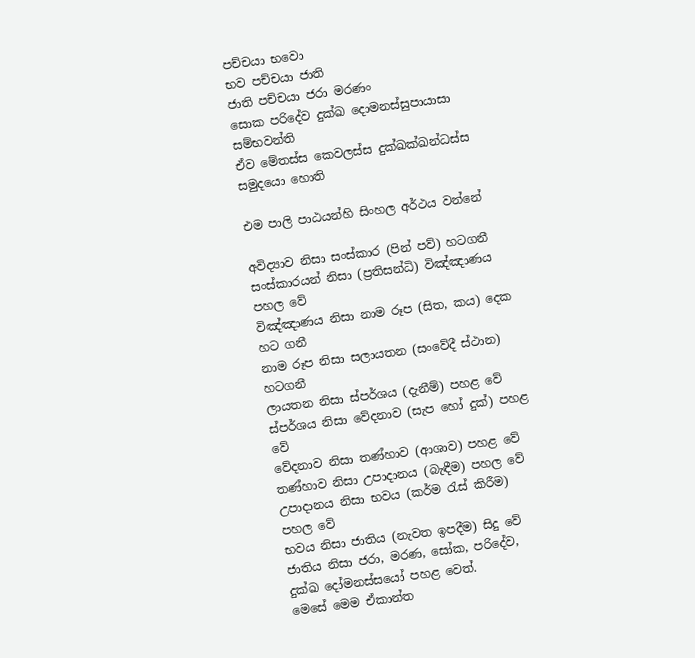පච්චයා භවො
භව පච්චයා ජාති
ජාති පච්චයා ජරා මරණං
සොක පරිදේව දුක්ඛ දොමනස්සුපායාසා සම්භවන්ති
ඒව මේතස්ස කෙවලස්ස දුක්ඛක්ඛන්ධස්ස සමුදයො හොති

එම පාලි පාඨයන්හි සිංහල අර්ථය වන්නේ

අවිද්‍යාව නිසා සංස්කාර (පින් පව්) හටගනී
සංස්කාරයන් නිසා (ප්‍රතිසන්ධි) විඤ්ඤාණය පහල වේ
විඤ්ඤාණය නිසා නාම රූප (සිත, කය) දෙක හට ගනී
නාම රූප නිසා සලායතන (සංවේදී ස්ථාන) හටගනී
ලායතන නිසා ස්පර්ශය (දැනීම්) පහළ වේ
ස්පර්ශය නිසා වේදනාව (සැප හෝ දුක්) පහළ වේ
වේදනාව නිසා තණ්හාව (ආශාව) පහළ වේ
තණ්හාව නිසා උපාදානය (බැඳීම) පහල වේ
උපාදානය නිසා භවය (කර්ම රැස් කිරීම) පහල වේ
භවය නිසා ජාතිය (නැවත ඉපදීම) සිදු වේ
ජාතිය නිසා ජරා, මරණ, සෝක, පරිදේව, දුක්ඛ දෝමනස්සයෝ පහළ වෙත්.
මෙසේ මෙම ඒකාන්ත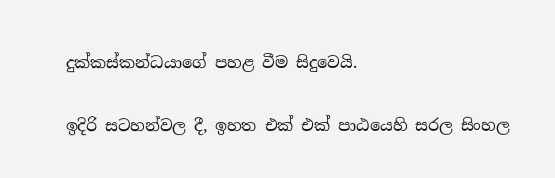දුක්කස්කන්ධයාගේ පහළ වීම සිදුවෙයි.

ඉදිරි සටහන්වල දී, ඉහත එක් එක් පාඨයෙහි සරල සිංහල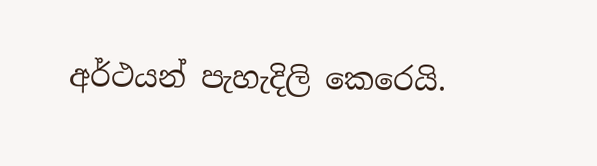අර්ථයන් පැහැදිලි කෙරෙයි.